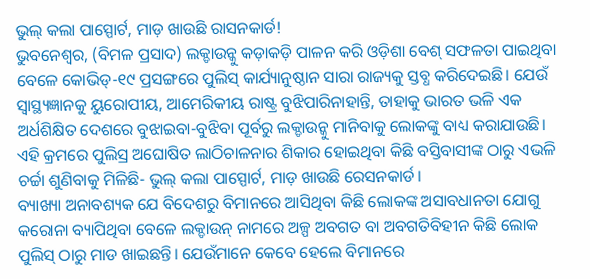ଭୁଲ୍ କଲା ପାସ୍ପୋର୍ଟ, ମାଡ଼ ଖାଉଛି ରାସନକାର୍ଡ!
ଭୁବନେଶ୍ୱର, (ବିମଳ ପ୍ରସାଦ) ଲକ୍ଡାଉନ୍କୁ କଡ଼ାକଡ଼ି ପାଳନ କରି ଓଡ଼ିଶା ବେଶ୍ ସଫଳତା ପାଇଥିବା ବେଳେ କୋଭିଡ୍-୧୯ ପ୍ରସଙ୍ଗରେ ପୁଲିସ୍ କାର୍ଯ୍ୟାନୁଷ୍ଠାନ ସାରା ରାଜ୍ୟକୁ ସ୍ତବ୍ଧ କରିଦେଇଛି। ଯେଉଁ ସ୍ୱାସ୍ଥ୍ୟଜ୍ଞାନକୁ ୟୁରୋପୀୟ, ଆମେରିକୀୟ ରାଷ୍ଟ୍ର ବୁଝିପାରିନାହାନ୍ତି, ତାହାକୁ ଭାରତ ଭଳି ଏକ ଅର୍ଧଶିକ୍ଷିତ ଦେଶରେ ବୁଝାଇବା-ବୁଝିବା ପୂର୍ବରୁ ଲକ୍ଡାଉନ୍କୁ ମାନିବାକୁ ଲୋକଙ୍କୁ ବାଧ୍ୟ କରାଯାଉଛି। ଏହି କ୍ରମରେ ପୁଲିସ୍ର ଅଘୋଷିତ ଲାଠିଚାଳନାର ଶିକାର ହୋଇଥିବା କିଛି ବସ୍ତିବାସୀଙ୍କ ଠାରୁ ଏଭଳି ଚର୍ଚ୍ଚା ଶୁଣିବାକୁ ମିଳିଛି- ଭୁଲ୍ କଲା ପାସ୍ପୋର୍ଟ, ମାଡ଼ ଖାଉଛି ରେସନକାର୍ଡ।
ବ୍ୟାଖ୍ୟା ଅନାବଶ୍ୟକ ଯେ ବିଦେଶରୁ ବିମାନରେ ଆସିଥିବା କିଛି ଲୋକଙ୍କ ଅସାବଧାନତା ଯୋଗୁ କରୋନା ବ୍ୟାପିଥିବା ବେଳେ ଲକ୍ଡାଉନ୍ ନାମରେ ଅଳ୍ପ ଅବଗତ ବା ଅବଗତିବିହୀନ କିଛି ଲୋକ ପୁଲିସ୍ ଠାରୁ ମାଡ ଖାଇଛନ୍ତି। ଯେଉଁମାନେ କେବେ ହେଲେ ବିମାନରେ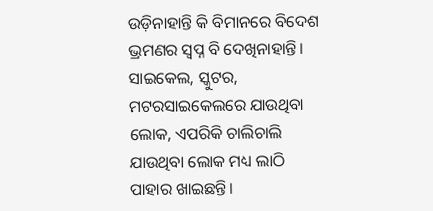ଉଡ଼ିନାହାନ୍ତି କି ବିମାନରେ ବିଦେଶ ଭ୍ରମଣର ସ୍ୱପ୍ନ ବି ଦେଖିନାହାନ୍ତି। ସାଇକେଲ, ସ୍କୁଟର, ମଟରସାଇକେଲରେ ଯାଉଥିବା ଲୋକ, ଏପରିକି ଚାଲିଚାଲି ଯାଉଥିବା ଲୋକ ମଧ୍ୟ ଲାଠି ପାହାର ଖାଇଛନ୍ତି।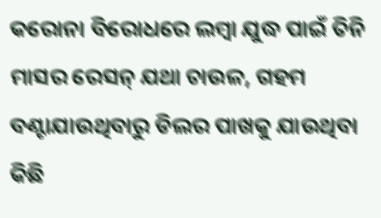କରୋନା ବିରୋଧରେ ଲମ୍ବା ଯୁଦ୍ଧ ପାଇଁ ତିନି ମାସର ରେସନ୍ ଯଥା ଚାଉଳ, ଗହମ ବଣ୍ଟାଯାଉଥିବାରୁ ଡିଲର ପାଖକୁ ଯାଉଥିବା କିଛି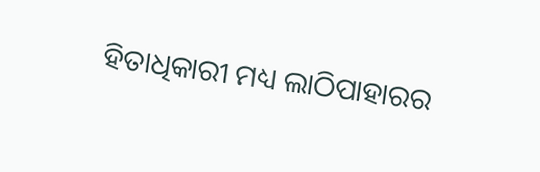ହିତାଧିକାରୀ ମଧ୍ୟ ଲାଠିପାହାରର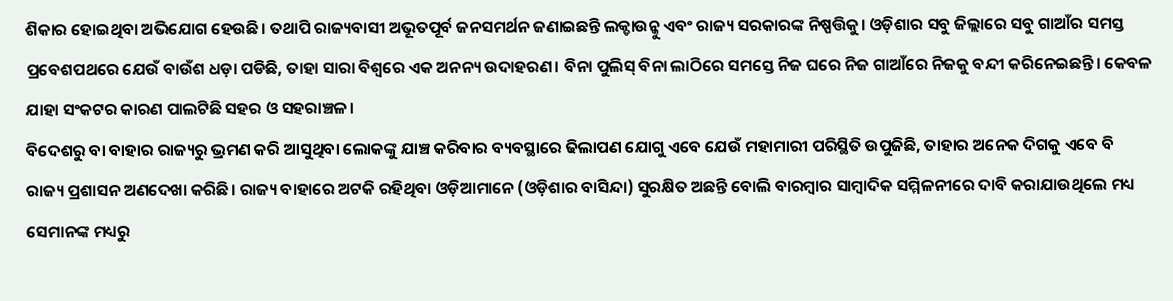ଶିକାର ହୋଇଥିବା ଅଭିଯୋଗ ହେଉଛି। ତଥାପି ରାଜ୍ୟବାସୀ ଅଭୂତପୂର୍ବ ଜନସମର୍ଥନ ଜଣାଇଛନ୍ତି ଲକ୍ଡାଉନ୍କୁ ଏବଂ ରାଜ୍ୟ ସରକାରଙ୍କ ନିଷ୍ପତ୍ତିକୁ। ଓଡ଼ିଶାର ସବୁ ଜିଲ୍ଲାରେ ସବୁ ଗାଆଁର ସମସ୍ତ ପ୍ରବେଶପଥରେ ଯେଉଁ ବାଉଁଶ ଧଡ଼ା ପଡିଛି, ତାହା ସାରା ବିଶ୍ୱରେ ଏକ ଅନନ୍ୟ ଉଦାହରଣ। ବିନା ପୁଲିସ୍ ବିନା ଲାଠିରେ ସମସ୍ତେ ନିଜ ଘରେ ନିଜ ଗାଆଁରେ ନିଜକୁ ବନ୍ଦୀ କରିନେଇଛନ୍ତି। କେବଳ ଯାହା ସଂକଟର କାରଣ ପାଲଟିଛି ସହର ଓ ସହରାଞ୍ଚଳ।
ବିଦେଶରୁ ବା ବାହାର ରାଜ୍ୟରୁ ଭ୍ରମଣ କରି ଆସୁଥିବା ଲୋକଙ୍କୁ ଯାଞ୍ଚ କରିବାର ବ୍ୟବସ୍ଥାରେ ଢିଲାପଣ ଯୋଗୁ ଏବେ ଯେଉଁ ମହାମାରୀ ପରିସ୍ଥିତି ଉପୁଜିଛି, ତାହାର ଅନେକ ଦିଗକୁ ଏବେ ବି ରାଜ୍ୟ ପ୍ରଶାସନ ଅଣଦେଖା କରିଛି। ରାଜ୍ୟ ବାହାରେ ଅଟକି ରହିଥିବା ଓଡ଼ିଆମାନେ (ଓଡ଼ିଶାର ବାସିନ୍ଦା) ସୁରକ୍ଷିତ ଅଛନ୍ତି ବୋଲି ବାରମ୍ବାର ସାମ୍ବାଦିକ ସମ୍ମିଳନୀରେ ଦାବି କରାଯାଉଥିଲେ ମଧ୍ୟ ସେମାନଙ୍କ ମଧ୍ୟରୁ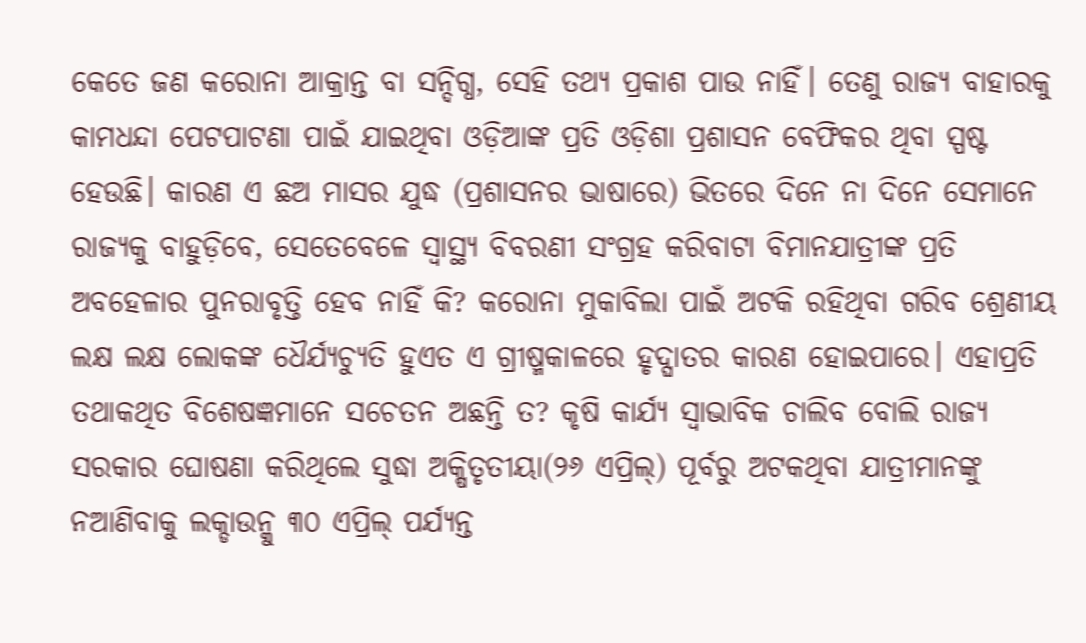କେତେ ଜଣ କରୋନା ଆକ୍ରାନ୍ତ ବା ସନ୍ଦିଗ୍ଧ, ସେହି ତଥ୍ୟ ପ୍ରକାଶ ପାଉ ନାହିଁ। ତେଣୁ ରାଜ୍ୟ ବାହାରକୁ କାମଧନ୍ଦା ପେଟପାଟଣା ପାଇଁ ଯାଇଥିବା ଓଡ଼ିଆଙ୍କ ପ୍ରତି ଓଡ଼ିଶା ପ୍ରଶାସନ ବେଫିକର ଥିବା ସ୍ପଷ୍ଟ ହେଉଛି। କାରଣ ଏ ଛଅ ମାସର ଯୁଦ୍ଧ (ପ୍ରଶାସନର ଭାଷାରେ) ଭିତରେ ଦିନେ ନା ଦିନେ ସେମାନେ ରାଜ୍ୟକୁ ବାହୁଡ଼ିବେ, ସେତେବେଳେ ସ୍ୱାସ୍ଥ୍ୟ ବିବରଣୀ ସଂଗ୍ରହ କରିବାଟା ବିମାନଯାତ୍ରୀଙ୍କ ପ୍ରତି ଅବହେଳାର ପୁନରାବୃତ୍ତି ହେବ ନାହିଁ କି? କରୋନା ମୁକାବିଲା ପାଇଁ ଅଟକି ରହିଥିବା ଗରିବ ଶ୍ରେଣୀୟ ଲକ୍ଷ ଲକ୍ଷ ଲୋକଙ୍କ ଧୈର୍ଯ୍ୟଚ୍ୟୁତି ହୁଏତ ଏ ଗ୍ରୀଷ୍ମକାଳରେ ହୃଦ୍ଘାତର କାରଣ ହୋଇପାରେ। ଏହାପ୍ରତି ତଥାକଥିତ ବିଶେଷଜ୍ଞମାନେ ସଚେତନ ଅଛନ୍ତି ତ? କୃଷି କାର୍ଯ୍ୟ ସ୍ୱାଭାବିକ ଚାଲିବ ବୋଲି ରାଜ୍ୟ ସରକାର ଘୋଷଣା କରିଥିଲେ ସୁଦ୍ଧା ଅକ୍ଷିତୃତୀୟା(୨୬ ଏପ୍ରିଲ୍) ପୂର୍ବରୁ ଅଟକଥିବା ଯାତ୍ରୀମାନଙ୍କୁ ନଆଣିବାକୁ ଲକ୍ଡାଉନ୍କୁ ୩୦ ଏପ୍ରିଲ୍ ପର୍ଯ୍ୟନ୍ତ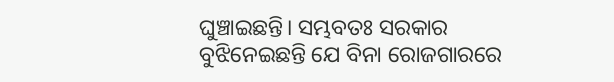ଘୁଞ୍ଚାଇଛନ୍ତି। ସମ୍ଭବତଃ ସରକାର ବୁଝିନେଇଛନ୍ତି ଯେ ବିନା ରୋଜଗାରରେ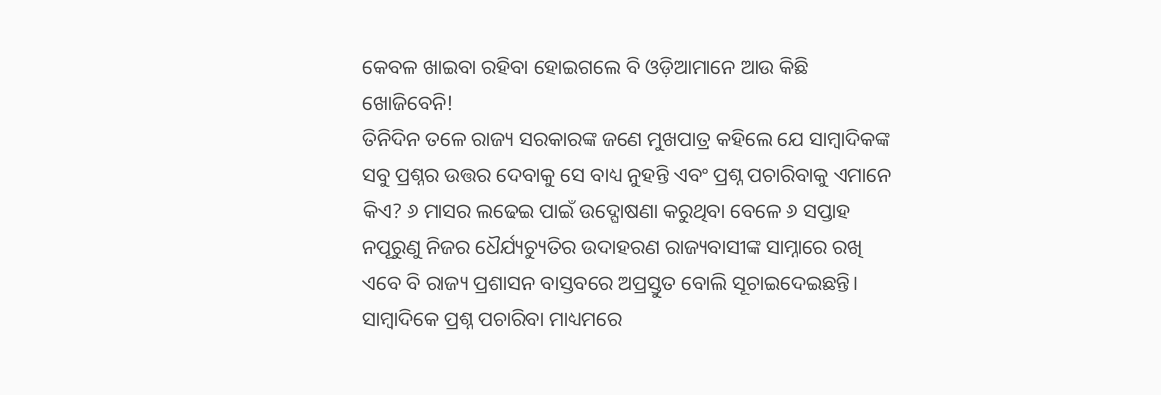କେବଳ ଖାଇବା ରହିବା ହୋଇଗଲେ ବି ଓଡ଼ିଆମାନେ ଆଉ କିଛି ଖୋଜିବେନି!
ତିନିଦିନ ତଳେ ରାଜ୍ୟ ସରକାରଙ୍କ ଜଣେ ମୁଖପାତ୍ର କହିଲେ ଯେ ସାମ୍ବାଦିକଙ୍କ ସବୁ ପ୍ରଶ୍ନର ଉତ୍ତର ଦେବାକୁ ସେ ବାଧ୍ୟ ନୁହନ୍ତି ଏବଂ ପ୍ରଶ୍ନ ପଚାରିବାକୁ ଏମାନେ କିଏ? ୬ ମାସର ଲଢେଇ ପାଇଁ ଉଦ୍ଘୋଷଣା କରୁଥିବା ବେଳେ ୬ ସପ୍ତାହ ନପୂରୁଣୁ ନିଜର ଧୈର୍ଯ୍ୟଚ୍ୟୁତିର ଉଦାହରଣ ରାଜ୍ୟବାସୀଙ୍କ ସାମ୍ନାରେ ରଖି ଏବେ ବି ରାଜ୍ୟ ପ୍ରଶାସନ ବାସ୍ତବରେ ଅପ୍ରସ୍ତୁତ ବୋଲି ସୂଚାଇଦେଇଛନ୍ତି। ସାମ୍ବାଦିକେ ପ୍ରଶ୍ନ ପଚାରିବା ମାଧ୍ୟମରେ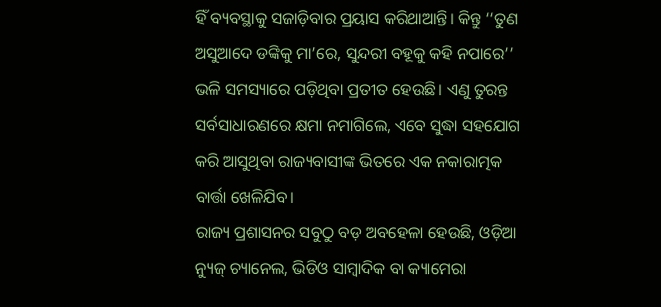ହିଁ ବ୍ୟବସ୍ଥାକୁ ସଜାଡ଼ିବାର ପ୍ରୟାସ କରିଥାଆନ୍ତି। କିନ୍ତୁ ‘‘ତୁଣ ଅସୁଆଦେ ଡଙ୍କିକୁ ମା’ରେ, ସୁନ୍ଦରୀ ବହୂକୁ କହି ନପାରେ’’ ଭଳି ସମସ୍ୟାରେ ପଡ଼ିଥିବା ପ୍ରତୀତ ହେଉଛି। ଏଣୁ ତୁରନ୍ତ ସର୍ବସାଧାରଣରେ କ୍ଷମା ନମାଗିଲେ, ଏବେ ସୁଦ୍ଧା ସହଯୋଗ କରି ଆସୁଥିବା ରାଜ୍ୟବାସୀଙ୍କ ଭିତରେ ଏକ ନକାରାତ୍ମକ ବାର୍ତ୍ତା ଖେଳିଯିବ।
ରାଜ୍ୟ ପ୍ରଶାସନର ସବୁଠୁ ବଡ଼ ଅବହେଳା ହେଉଛି, ଓଡ଼ିଆ ନ୍ୟୁଜ୍ ଚ୍ୟାନେଲ, ଭିଡିଓ ସାମ୍ବାଦିକ ବା କ୍ୟାମେରା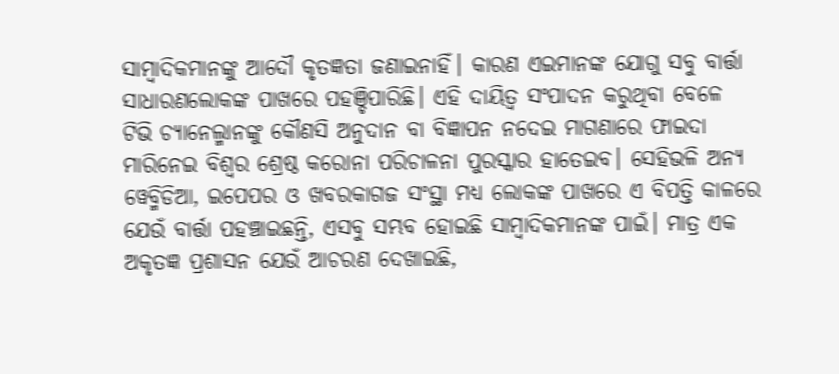ସାମ୍ବାଦିକମାନଙ୍କୁ ଆଦୌ କୃତଜ୍ଞତା ଜଣାଇନାହିଁ। କାରଣ ଏଇମାନଙ୍କ ଯୋଗୁ ସବୁ ବାର୍ତ୍ତା ସାଧାରଣଲୋକଙ୍କ ପାଖରେ ପହଞ୍ଚିପାରିଛି। ଏହି ଦାୟିତ୍ୱ ସଂପାଦନ କରୁଥିବା ବେଳେ ଟିଭି ଚ୍ୟାନେଲ୍ମାନଙ୍କୁ କୌଣସି ଅନୁଦାନ ବା ବିଜ୍ଞାପନ ନଦେଇ ମାଗଣାରେ ଫାଇଦା ମାରିନେଇ ବିଶ୍ୱର ଶ୍ରେଷ୍ଠ କରୋନା ପରିଚାଳନା ପୁରସ୍କାର ହାତେଇବ। ସେହିଭଳି ଅନ୍ୟ ୱେବ୍ମିଡିଆ, ଇପେପର ଓ ଖବରକାଗଜ ସଂସ୍ଥା ମଧ୍ୟ ଲୋକଙ୍କ ପାଖରେ ଏ ବିପତ୍ତି କାଳରେ ଯେଉଁ ବାର୍ତ୍ତା ପହଞ୍ଚାଇଛନ୍ତି, ଏସବୁ ସମ୍ଭବ ହୋଇଛି ସାମ୍ବାଦିକମାନଙ୍କ ପାଇଁ। ମାତ୍ର ଏକ ଅକୃତଜ୍ଞ ପ୍ରଶାସନ ଯେଉଁ ଆଚରଣ ଦେଖାଇଛି,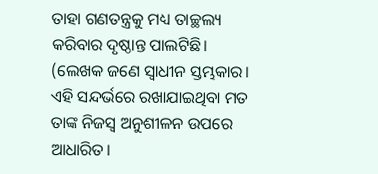ତାହା ଗଣତନ୍ତ୍ରକୁ ମଧ୍ୟ ତାଚ୍ଛଲ୍ୟ କରିବାର ଦୃଷ୍ଠାନ୍ତ ପାଲଟିଛି।
(ଲେଖକ ଜଣେ ସ୍ଵାଧୀନ ସ୍ତମ୍ଭକାର। ଏହି ସନ୍ଦର୍ଭରେ ରଖାଯାଇଥିବା ମତ ତାଙ୍କ ନିଜସ୍ଵ ଅନୁଶୀଳନ ଉପରେ ଆଧାରିତ।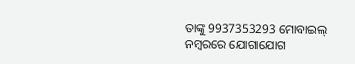ତାଙ୍କୁ 9937353293 ମୋବାଇଲ୍ ନମ୍ବରରେ ଯୋଗାଯୋଗ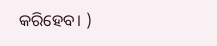କରିହେବ। )